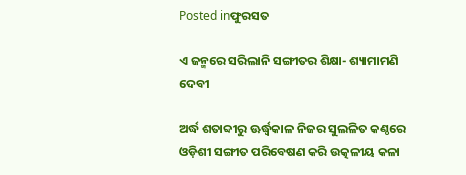Posted inଫୁରସତ

ଏ ଜନ୍ମରେ ସରିଲାନି ସଙ୍ଗୀତର ଶିକ୍ଷା- ଶ୍ୟାମାମଣି ଦେବୀ

ଅର୍ଦ୍ଧ ଶତାବ୍ଦୀରୁ ଊର୍ଦ୍ଧ୍ୱକାଳ ନିଜର ସୁଲଳିତ କଣ୍ଠରେ ଓଡ଼ିଶୀ ସଙ୍ଗୀତ ପରିବେଷଣ କରି ଉତ୍କଳୀୟ କଳା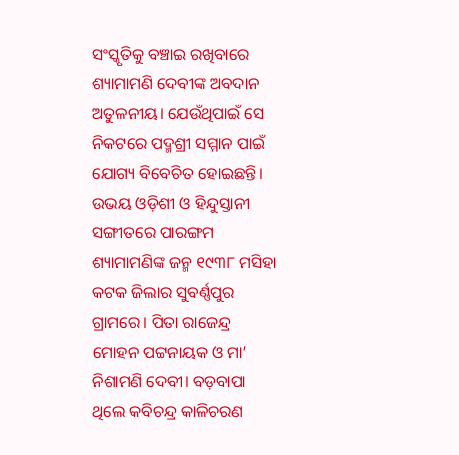ସଂସ୍କୃତିକୁ ବଞ୍ଚାଇ ରଖିବାରେ ଶ୍ୟାମାମଣି ଦେବୀଙ୍କ ଅବଦାନ ଅତୁଳନୀୟ। ଯେଉଁଥିପାଇଁ ସେ ନିକଟରେ ପଦ୍ମଶ୍ରୀ ସମ୍ମାନ ପାଇଁ ଯୋଗ୍ୟ ବିବେଚିତ ହୋଇଛନ୍ତି। ଉଭୟ ଓଡ଼ିଶୀ ଓ ହିନ୍ଦୁସ୍ତାନୀ ସଙ୍ଗୀତରେ ପାରଙ୍ଗମ ଶ୍ୟାମାମଣିଙ୍କ ଜନ୍ମ ୧୯୩୮ ମସିହା କଟକ ଜିଲାର ସୁବର୍ଣ୍ଣପୁର ଗ୍ରାମରେ। ପିତା ରାଜେନ୍ଦ୍ର ମୋହନ ପଟ୍ଟନାୟକ ଓ ମା’ ନିଶାମଣି ଦେବୀ। ବଡ଼ବାପା ଥିଲେ କବିଚନ୍ଦ୍ର କାଳିଚରଣ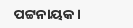ପଟ୍ଟନାୟକ।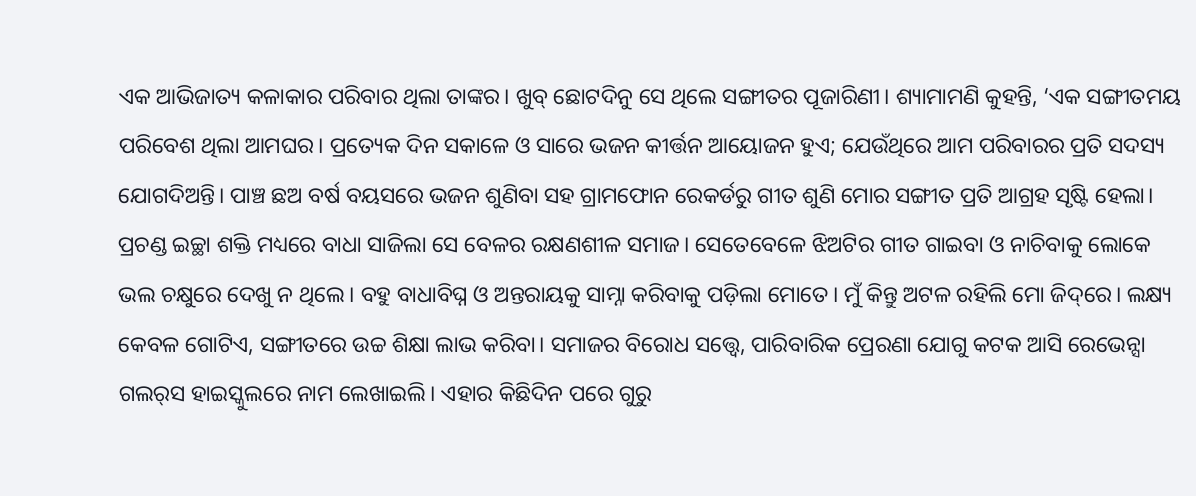ଏକ ଆଭିଜାତ୍ୟ କଳାକାର ପରିବାର ଥିଲା ତାଙ୍କର। ଖୁବ୍‌ ଛୋଟଦିନୁ ସେ ଥିଲେ ସଙ୍ଗୀତର ପୂଜାରିଣୀ। ଶ୍ୟାମାମଣି କୁହନ୍ତି, ‘ଏକ ସଙ୍ଗୀତମୟ ପରିବେଶ ଥିଲା ଆମଘର। ପ୍ରତ୍ୟେକ ଦିନ ସକାଳେ ଓ ସାରେ ଭଜନ କୀର୍ତ୍ତନ ଆୟୋଜନ ହୁଏ; ଯେଉଁଥିରେ ଆମ ପରିବାରର ପ୍ରତି ସଦସ୍ୟ ଯୋଗଦିଅନ୍ତି। ପାଞ୍ଚ ଛଅ ବର୍ଷ ବୟସରେ ଭଜନ ଶୁଣିବା ସହ ଗ୍ରାମଫୋନ ରେକର୍ଡରୁ ଗୀତ ଶୁଣି ମୋର ସଙ୍ଗୀତ ପ୍ରତି ଆଗ୍ରହ ସୃଷ୍ଟି ହେଲା। ପ୍ରଚଣ୍ଡ ଇଚ୍ଛା ଶକ୍ତି ମଧ୍ୟରେ ବାଧା ସାଜିଲା ସେ ବେଳର ରକ୍ଷଣଶୀଳ ସମାଜ। ସେତେବେଳେ ଝିଅଟିର ଗୀତ ଗାଇବା ଓ ନାଚିବାକୁ ଲୋକେ ଭଲ ଚକ୍ଷୁରେ ଦେଖୁ ନ ଥିଲେ। ବହୁ ବାଧାବିଘ୍ନ ଓ ଅନ୍ତରାୟକୁ ସାମ୍ନା କରିବାକୁ ପଡ଼ିଲା ମୋତେ। ମୁଁ କିନ୍ତୁ ଅଟଳ ରହିଲି ମୋ ଜିଦ୍‌ରେ। ଲକ୍ଷ୍ୟ କେବଳ ଗୋଟିଏ, ସଙ୍ଗୀତରେ ଉଚ୍ଚ ଶିକ୍ଷା ଲାଭ କରିବା। ସମାଜର ବିରୋଧ ସତ୍ତ୍ୱେ, ପାରିବାରିକ ପ୍ରେରଣା ଯୋଗୁ କଟକ ଆସି ରେଭେନ୍ସା ଗଲର୍‌ସ ହାଇସ୍କୁଲରେ ନାମ ଲେଖାଇଲି। ଏହାର କିଛିଦିନ ପରେ ଗୁରୁ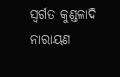ସ୍ବର୍ଗତ କୁଣ୍ଡଳାଦି ନାରାୟଣ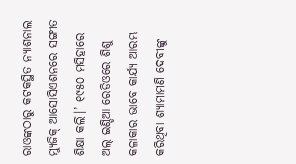ରାଓଙ୍କଠାରୁ କଟକସ୍ଥିତ ନ୍ୟାଶନାଲ ମ୍ୟୁଜିକ୍‌ ଆସୋସିଏଶନରେ ସଙ୍ଗୀତ ଶିକ୍ଷା କଲି।’ ୧୯୫୦ ମସିହାରେ ଅଲ୍‌ ଇଣ୍ଡିଆ ରେଡିଓରେ ଶିଶୁ କଳାକାର ଭାବେ କାର୍ଯ୍ୟ ଆରମ୍ଭ କରିଥିବା ଶ୍ୟାମାମଣି ଦେବୀଙ୍କୁ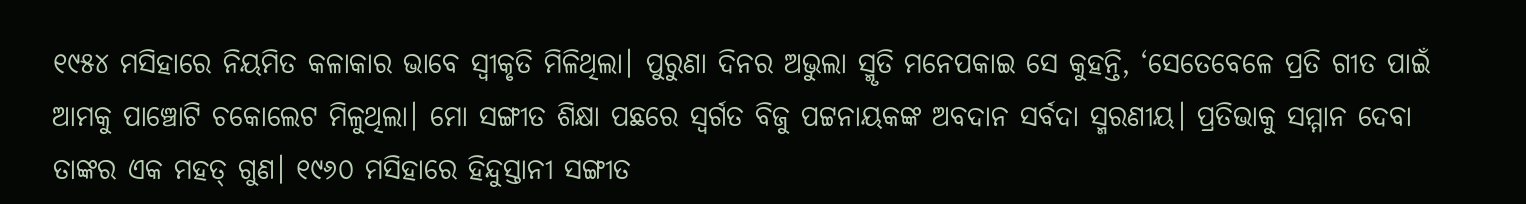୧୯୫୪ ମସିହାରେ ନିୟମିତ କଳାକାର ଭାବେ ସ୍ବୀକୃତି ମିଳିଥିଲା। ପୁରୁଣା ଦିନର ଅଭୁଲା ସ୍ମୃତି ମନେପକାଇ ସେ କୁହନ୍ତି, ‘ସେତେବେଳେ ପ୍ରତି ଗୀତ ପାଇଁ ଆମକୁ ପାଞ୍ଚୋଟି ଚକୋଲେଟ ମିଳୁଥିଲା। ମୋ ସଙ୍ଗୀତ ଶିକ୍ଷା ପଛରେ ସ୍ବର୍ଗତ ବିଜୁ ପଟ୍ଟନାୟକଙ୍କ ଅବଦାନ ସର୍ବଦା ସ୍ମରଣୀୟ। ପ୍ରତିଭାକୁ ସମ୍ମାନ ଦେବା ତାଙ୍କର ଏକ ମହତ୍‌ ଗୁଣ। ୧୯୬୦ ମସିହାରେ ହିନ୍ଦୁସ୍ତାନୀ ସଙ୍ଗୀତ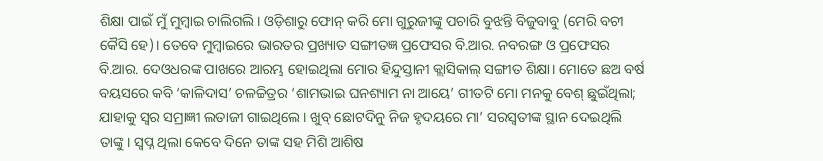ଶିକ୍ଷା ପାଇଁ ମୁଁ ମୁମ୍ବାଇ ଚାଲିଗଲି। ଓଡ଼ିଶାରୁ ଫୋନ୍‌ କରି ମୋ ଗୁରୁଜୀଙ୍କୁ ପଚାରି ବୁଝନ୍ତି ବିଜୁବାବୁ (ମେରି ବଚୀ କୈସି ହେ)। ତେବେ ମୁମ୍ବାଇରେ ଭାରତର ପ୍ରଖ୍ୟାତ ସଙ୍ଗୀତଜ୍ଞ ପ୍ରଫେସର ବି.ଆର. ନବରଙ୍ଗ ଓ ପ୍ରଫେସର ବି.ଆର. ଦେଓଧରଙ୍କ ପାଖରେ ଆରମ୍ଭ ହୋଇଥିଲା ମୋର ହିନ୍ଦୁସ୍ତାନୀ କ୍ଲାସିକାଲ୍‌ ସଙ୍ଗୀତ ଶିକ୍ଷା। ମୋତେ ଛଅ ବର୍ଷ ବୟସରେ କବି ‘କାଳିଦାସ’ ଚଳଚ୍ଚିତ୍ରର ‘ଶାମଭାଇ ଘନଶ୍ୟାମ ନା ଆୟେ’ ଗୀତଟି ମୋ ମନକୁ ବେଶ୍‌ ଛୁଇଁଥିଲା; ଯାହାକୁ ସ୍ବର ସମ୍ରାଜ୍ଞୀ ଲତାଜୀ ଗାଇଥିଲେ। ଖୁବ୍‌ ଛୋଟଦିନୁ ନିଜ ହୃଦୟରେ ମା’ ସରସ୍ବତୀଙ୍କ ସ୍ଥାନ ଦେଇଥିଲି ତାଙ୍କୁ। ସ୍ବପ୍ନ ଥିଲା କେବେ ଦିନେ ତାଙ୍କ ସହ ମିଶି ଆଶିଷ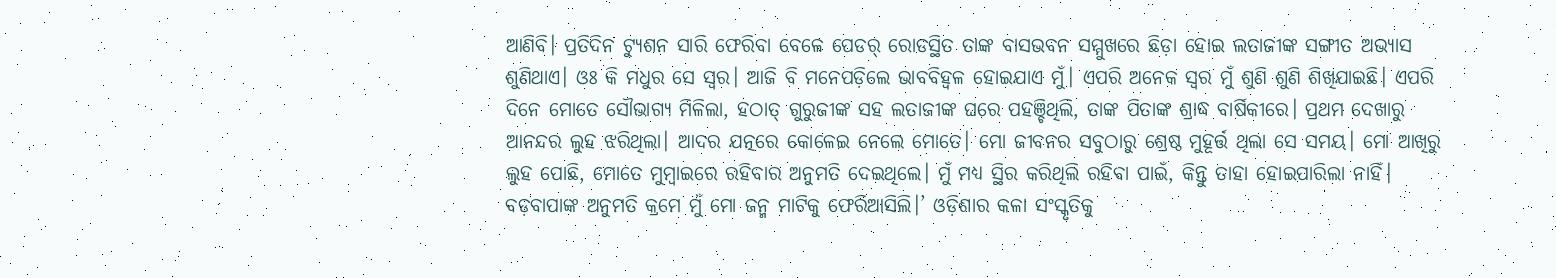ଆଣିବି। ପ୍ରତିଦିନ ଟ୍ୟୁଶନ ସାରି ଫେରିବା ବେଳେ ପେଡର୍‌ ରୋଡସ୍ଥିତ ତାଙ୍କ ବାସଭବନ ସମ୍ମୁଖରେ ଛିଡ଼ା ହୋଇ ଲତାଜୀଙ୍କ ସଙ୍ଗୀତ ଅଭ୍ୟାସ ଶୁଣିଥାଏ। ଓଃ କି ମଧୁର ସେ ସ୍ବର। ଆଜି ବି ମନେପଡ଼ିଲେ ଭାବବିହ୍ବଳ ହୋଇଯାଏ ମୁଁ। ଏପରି ଅନେକ ସ୍ବର ମୁଁ ଶୁଣି ଶୁଣି ଶିଖିଯାଇଛି। ଏପରି ଦିନେ ମୋତେ ସୌଭାଗ୍ୟ ମିଳିଲା, ହଠାତ୍‌ ଗୁରୁଜୀଙ୍କ ସହ ଲତାଜୀଙ୍କ ଘରେ ପହଞ୍ଚିଥିଲି, ତାଙ୍କ ପିତାଙ୍କ ଶ୍ରାଦ୍ଧ ବାର୍ଷିକୀରେ। ପ୍ରଥମ ଦେଖାରୁ ଆନନ୍ଦର ଲୁହ ଝରିଥିଲା। ଆଦର ଯତ୍ନରେ କୋଳେଇ ନେଲେ ମୋତେ। ମୋ ଜୀବନର ସବୁଠାରୁ ଶ୍ରେଷ୍ଠ ମୁହୂର୍ତ୍ତ ଥିଲା ସେ ସମୟ। ମୋ ଆଖିରୁ ଲୁହ ପୋଛି, ମୋତେ ମୁମ୍ବାଇରେ ରହିବାର ଅନୁମତି ଦେଇଥିଲେ। ମୁଁ ମଧ୍ୟ ସ୍ଥିର କରିଥିଲି ରହିବା ପାଇଁ, କିନ୍ତୁ ତାହା ହୋଇପାରିଲା ନାହିଁ। ବଡ଼ବାପାଙ୍କ ଅନୁମତି କ୍ରମେ ମୁଁ ମୋ ଜନ୍ମ ମାଟିକୁ ଫେରିଆସିଲି।’ ଓଡ଼ିଶାର କଳା ସଂସ୍କୃତିକୁ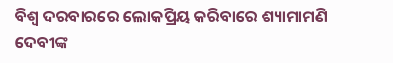ବିଶ୍ୱ ଦରବାରରେ ଲୋକପ୍ରିୟ କରିବାରେ ଶ୍ୟାମାମଣି ଦେବୀଙ୍କ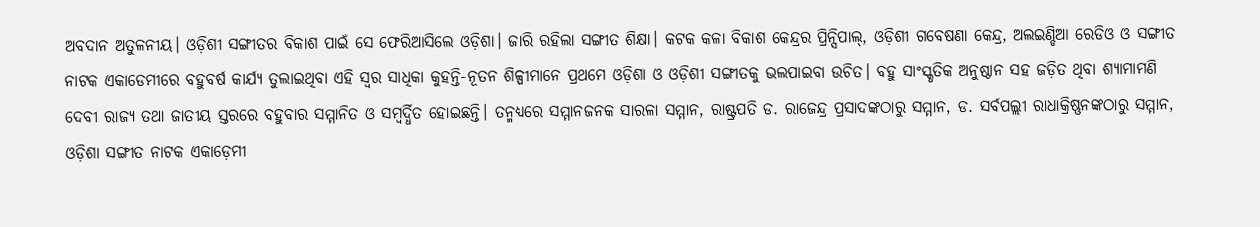ଅବଦାନ ଅତୁଳନୀୟ। ଓଡ଼ିଶୀ ସଙ୍ଗୀତର ବିକାଶ ପାଇଁ ସେ ଫେରିଆସିଲେ ଓଡ଼ିଶା। ଜାରି ରହିଲା ସଙ୍ଗୀତ ଶିକ୍ଷା। କଟକ କଳା ବିକାଶ କେନ୍ଦ୍ରର ପ୍ରିନ୍ସିପାଲ୍‌, ଓଡ଼ିଶୀ ଗବେଷଣା କେନ୍ଦ୍ର, ଅଲଇଣ୍ଡିଆ ରେଡିଓ ଓ ସଙ୍ଗୀତ ନାଟକ ଏକାଡେମୀରେ ବହୁବର୍ଷ କାର୍ଯ୍ୟ ତୁଲାଇଥିବା ଏହି ସ୍ବର ସାଧିକା କୁହନ୍ତି-ନୂତନ ଶିଳ୍ପୀମାନେ ପ୍ରଥମେ ଓଡ଼ିଶା ଓ ଓଡ଼ିଶୀ ସଙ୍ଗୀତକୁ ଭଲପାଇବା ଉଚିତ। ବହୁ ସାଂସ୍କୃତିକ ଅନୁଷ୍ଠାନ ସହ ଜଡ଼ିତ ଥିବା ଶ୍ୟାମାମଣି ଦେବୀ ରାଜ୍ୟ ତଥା ଜାତୀୟ ସ୍ତରରେ ବହୁବାର ସମ୍ମାନିତ ଓ ସମ୍ବର୍ଦ୍ଧିତ ହୋଇଛନ୍ତି। ତନ୍ମଧ୍ୟରେ ସମ୍ମାନଜନକ ସାରଳା ସମ୍ମାନ, ରାଷ୍ଟ୍ରପତି ଡ. ରାଜେନ୍ଦ୍ର ପ୍ରସାଦଙ୍କଠାରୁ ସମ୍ମାନ, ଡ. ସର୍ବପଲ୍ଲୀ ରାଧାକ୍ରିଷ୍ଣନଙ୍କଠାରୁ ସମ୍ମାନ, ଓଡ଼ିଶା ସଙ୍ଗୀତ ନାଟକ ଏକାଡ଼େମୀ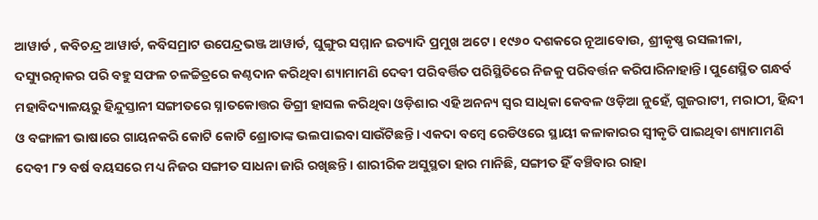ଆୱାର୍ଡ , କବିଚନ୍ଦ୍ର ଆୱାର୍ଡ, କବିସମ୍ରାଟ ଉପେନ୍ଦ୍ରଭଞ୍ଜ ଆୱାର୍ଡ, ଘୁଙ୍ଗୁର ସମ୍ମାନ ଇତ୍ୟାଦି ପ୍ରମୁଖ ଅଟେ। ୧୯୬୦ ଦଶକରେ ନୂଆବୋଉ, ଶ୍ରୀକୃଷ୍ଣ ରସଲୀଳା, ଦସ୍ୟୁରତ୍ନାକର ପରି ବହୁ ସଫଳ ଚଳଚ୍ଚିତ୍ରରେ କଣ୍ଠଦାନ କରିଥିବା ଶ୍ୟାମାମଣି ଦେବୀ ପରିବର୍ତ୍ତିତ ପରିସ୍ଥିତିରେ ନିଜକୁ ପରିବର୍ତ୍ତନ କରିପାରିନାହାନ୍ତି। ପୁଣେସ୍ଥିତ ଗନ୍ଧର୍ବ ମହାବିଦ୍ୟାଳୟରୁ ହିନ୍ଦୁସ୍ତାନୀ ସଙ୍ଗୀତରେ ସ୍ନାତକୋତ୍ତର ଡିଗ୍ରୀ ହାସଲ କରିଥିବା ଓଡ଼ିଶାର ଏହି ଅନନ୍ୟ ସ୍ବର ସାଧିକା କେବଳ ଓଡ଼ିଆ ନୁହେଁ, ଗୁଜରାଟୀ, ମରାଠୀ, ହିନ୍ଦୀ ଓ ବଙ୍ଗାଳୀ ଭାଷାରେ ଗାୟନକରି କୋଟି କୋଟି ଶ୍ରୋତାଙ୍କ ଭଲପାଇବା ସାଉଁଟିଛନ୍ତି। ଏକଦା ବମ୍ବେ ରେଡିଓରେ ସ୍ଥାୟୀ କଳାକାରର ସ୍ବୀକୃତି ପାଇଥିବା ଶ୍ୟାମାମଣି ଦେବୀ ୮୨ ବର୍ଷ ବୟସରେ ମଧ୍ୟ ନିଜର ସଙ୍ଗୀତ ସାଧନା ଜାରି ରଖିଛନ୍ତି। ଶାରୀରିକ ଅସୁସ୍ଥତା ହାର ମାନିଛି, ସଙ୍ଗୀତ ହିଁ ବଞ୍ଚିବାର ରାହା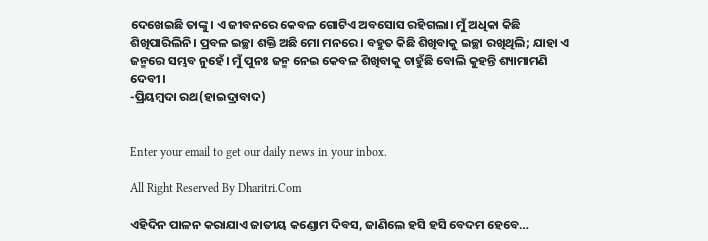ଦେଖେଇଛି ତାଙ୍କୁ। ଏ ଜୀବନରେ କେବଳ ଗୋଟିଏ ଅବସୋସ ରହିଗଲା। ମୁଁ ଅଧିକା କିଛି ଶିଖିପାରିଲିନି। ପ୍ରବଳ ଇଚ୍ଛା ଶକ୍ତି ଅଛି ମୋ ମନରେ। ବହୁତ କିଛି ଶିଖିବାକୁ ଇଚ୍ଛା ରଖିଥିଲି; ଯାହା ଏ ଜନ୍ମରେ ସମ୍ଭବ ନୁହେଁ। ମୁଁ ପୁନଃ ଜନ୍ମ ନେଇ କେବଳ ଶିଖିବାକୁ ଚାହୁଁଛି ବୋଲି କୁହନ୍ତି ଶ୍ୟାମାମଣି ଦେବୀ।
-ପ୍ରିୟମ୍ବଦା ରଥ(ହାଇଦ୍ରାବାଦ)


Enter your email to get our daily news in your inbox.

All Right Reserved By Dharitri.Com

ଏହିଦିନ ପାଳନ କରାଯାଏ ଜାତୀୟ କଣ୍ଡୋମ ଦିବସ, ଜାଣିଲେ ହସି ହସି ବେଦମ ହେବେ…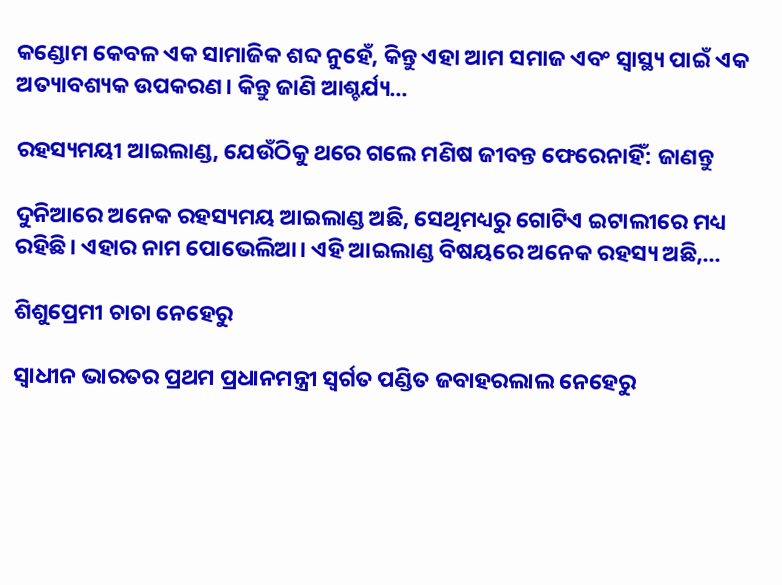କଣ୍ଡୋମ କେବଳ ଏକ ସାମାଜିକ ଶବ୍ଦ ନୁହେଁ, କିନ୍ତୁ ଏହା ଆମ ସମାଜ ଏବଂ ସ୍ବାସ୍ଥ୍ୟ ପାଇଁ ଏକ ଅତ୍ୟାବଶ୍ୟକ ଉପକରଣ। କିନ୍ତୁ ଜାଣି ଆଶ୍ଚର୍ଯ୍ୟ...

ରହସ୍ୟମୟୀ ଆଇଲାଣ୍ଡ, ଯେଉଁଠିକୁ ଥରେ ଗଲେ ମଣିଷ ଜୀବନ୍ତ ଫେରେନାହିଁ: ଜାଣନ୍ତୁ

ଦୁନିଆରେ ଅନେକ ରହସ୍ୟମୟ ଆଇଲାଣ୍ଡ ଅଛି, ସେଥିମଧ୍ୟରୁ ଗୋଟିଏ ଇଟାଲୀରେ ମଧ୍ୟ ରହିଛି। ଏହାର ନାମ ପୋଭେଲିଆ। ଏହି ଆଇଲାଣ୍ଡ ବିଷୟରେ ଅନେକ ରହସ୍ୟ ଅଛି,...

ଶିଶୁପ୍ରେମୀ ଚାଚା ନେହେରୁ

ସ୍ବାଧୀନ ଭାରତର ପ୍ରଥମ ପ୍ରଧାନମନ୍ତ୍ରୀ ସ୍ବର୍ଗତ ପଣ୍ଡିତ ଜବାହରଲାଲ ନେହେରୁ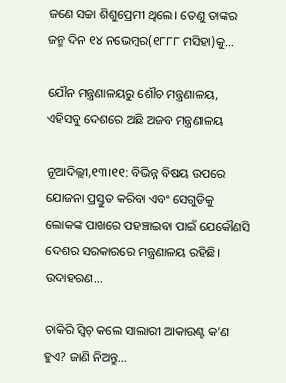ଜଣେ ସଚ୍ଚା ଶିଶୁପ୍ରେମୀ ଥିଲେ। ତେଣୁ ତାଙ୍କର ଜନ୍ମ ଦିନ ୧୪ ନଭେମ୍ବର(୧୮୮୮ ମସିହା)କୁ...

ଯୌନ ମନ୍ତ୍ରଣାଳୟରୁ ଶୌଚ ମନ୍ତ୍ରଣାଳୟ, ଏହିସବୁ ଦେଶରେ ଅଛି ଅଜବ ମନ୍ତ୍ରଣାଳୟ

ନୂଆଦିଲ୍ଲୀ,୧୩।୧୧: ବିଭିନ୍ନ ବିଷୟ ଉପରେ ଯୋଜନା ପ୍ରସ୍ତୁତ କରିବା ଏବଂ ସେଗୁଡିକୁ ଲୋକଙ୍କ ପାଖରେ ପହଞ୍ଚାଇବା ପାଇଁ ଯେକୌଣସି ଦେଶର ସରକାରରେ ମନ୍ତ୍ରଣାଳୟ ରହିଛି। ଉଦାହରଣ...

ଚାକିରି ସ୍ବିଚ୍‌ କଲେ ସାଲାରୀ ଆକାଉଣ୍ଟ କ’ଣ ହୁଏ? ଜାଣି ନିଅନ୍ତୁ…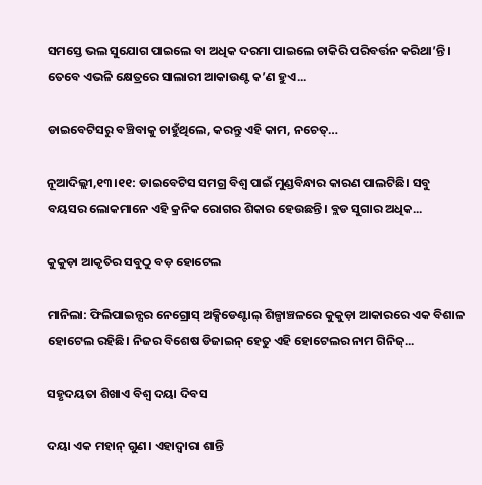ସମସ୍ତେ ଭଲ ସୁଯୋଗ ପାଇଲେ ବା ଅଧିକ ଦରମା ପାଇଲେ ଚାକିରି ପରିବର୍ତ୍ତନ କରିଥା’ନ୍ତି । ତେବେ ଏଭଳି କ୍ଷେତ୍ରରେ ସାଲାରୀ ଆକାଉଣ୍ଟ କ’ଣ ହୁଏ...

ଡାଇବେଟିସରୁ ବଞ୍ଚିବାକୁ ଚାହୁଁଥିଲେ, କରନ୍ତୁ ଏହି କାମ, ନଚେତ୍‌…

ନୂଆଦିଲ୍ଲୀ,୧୩।୧୧: ଡାଇବେଟିସ ସମଗ୍ର ବିଶ୍ୱ ପାଇଁ ମୁଣ୍ଡବିନ୍ଧାର କାରଣ ପାଲଟିଛି। ସବୁ ବୟସର ଲୋକମାନେ ଏହି କ୍ରନିକ ରୋଗର ଶିକାର ହେଉଛନ୍ତି। ବ୍ଲଡ ସୁଗାର ଅଧିକ...

କୁକୁଡ଼ା ଆକୃତିର ସବୁଠୁ ବଡ଼ ହୋଟେଲ

ମାନିଲା: ଫିଲିପାଇନ୍ସର ନେଗ୍ରୋସ୍‌ ଅକ୍ସିଡେଣ୍ଟାଲ୍‌ ଶିଳ୍ପାଞ୍ଚଳରେ କୁକୁଡ଼ା ଆକାରରେ ଏକ ବିଶାଳ ହୋଟେଲ ରହିଛି। ନିଜର ବିଶେଷ ଡିଜାଇନ୍‌ ହେତୁ ଏହି ହୋଟେଲର ନାମ ଗିନିଜ୍‌...

ସହୃଦୟତା ଶିଖାଏ ବିଶ୍ୱ ଦୟା ଦିବସ

ଦୟା ଏକ ମହାନ୍‌ ଗୁଣ। ଏହାଦ୍ୱାରା ଶାନ୍ତି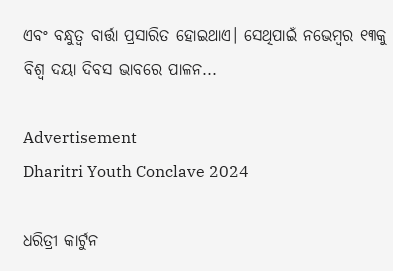ଏବଂ ବନ୍ଧୁତ୍ୱ ବାର୍ତ୍ତା ପ୍ରସାରିତ ହୋଇଥାଏ। ସେଥିପାଇଁ ନଭେମ୍ବର ୧୩କୁ ବିଶ୍ୱ ଦୟା ଦିବସ ଭାବରେ ପାଳନ...

Advertisement
Dharitri Youth Conclave 2024

ଧରିତ୍ରୀ କାର୍ଟୁନ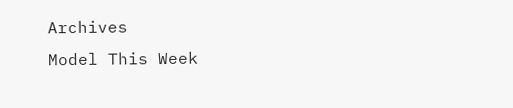Archives
Model This Week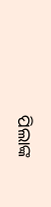ପିଲାଙ୍କ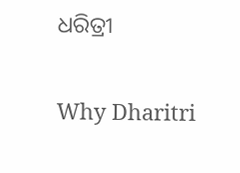ଧରିତ୍ରୀ

Why Dharitri